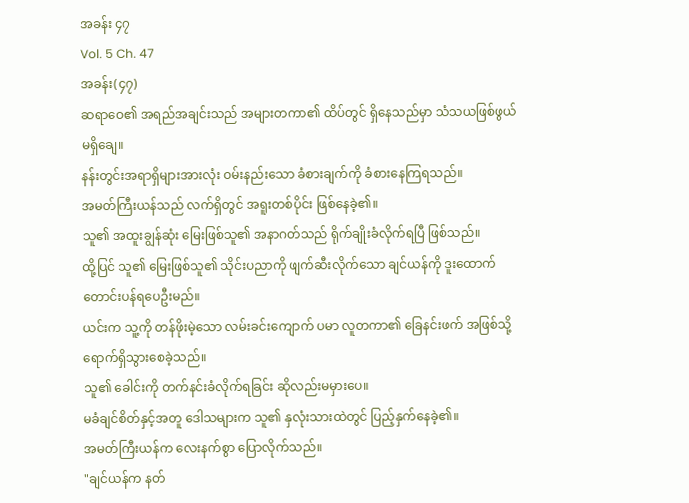အခန်း ၄၇
Vol. 5 Ch. 47
အခန်း(၄၇)
ဆရာဝေ၏ အရည်အချင်းသည် အများတကာ၏ ထိပ်တွင် ရှိနေသည်မှာ သံသယဖြစ်ဖွယ် မရှိချေ။
နန်းတွင်းအရာရှိများအားလုံး ဝမ်းနည်းသော ခံစားချက်ကို ခံစားနေကြရသည်။
အမတ်ကြီးယန်သည် လက်ရှိတွင် အရူးတစ်ပိုင်း ဖြစ်နေခဲ့၏။
သူ၏ အထူးချွန်ဆုံး မြေးဖြစ်သူ၏ အနာဂတ်သည် ရိုက်ချိုးခံလိုက်ရပြီ ဖြစ်သည်။
ထို့ပြင် သူ၏ မြေးဖြစ်သူ၏ သိုင်းပညာကို ဖျက်ဆီးလိုက်သော ချင်ယန်ကို ဒူးထောက် တောင်းပန်ရပေဦးမည်။
ယင်းက သူ့ကို တန်ဖိုးမဲ့သော လမ်းခင်းကျောက် ပမာ လူတကာ၏ ခြေနင်းဖက် အဖြစ်သို့ ရောက်ရှိသွားစေခဲ့သည်။
သူ၏ ခေါင်းကို တက်နင်းခံလိုက်ရခြင်း ဆိုလည်းမမှားပေ။
မခံချင်စိတ်နှင့်အတူ ဒေါသများက သူ၏ နှလုံးသားထဲတွင် ပြည့်နှက်နေခဲ့၏။
အမတ်ကြီးယန်က လေးနက်စွာ ပြောလိုက်သည်။
"ချင်ယန်က နတ်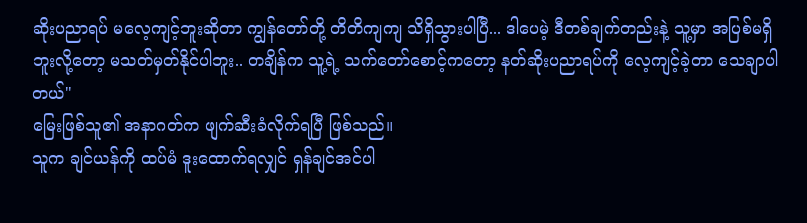ဆိုးပညာရပ် မလေ့ကျင့်ဘူးဆိုတာ ကျွန်တော်တို့ တိတိကျကျ သိရှိသွားပါပြီ... ဒါပေမဲ့ ဒီတစ်ချက်တည်းနဲ့ သူ့မှာ အပြစ်မရှိဘူးလို့တော့ မသတ်မှတ်နိုင်ပါဘူး.. တချိန်က သူ့ရဲ့ သက်တော်စောင့်ကတော့ နတ်ဆိုးပညာရပ်ကို လေ့ကျင့်ခဲ့တာ သေချာပါတယ်"
မြေးဖြစ်သူ၏ အနာဂတ်က ဖျက်ဆီးခံလိုက်ရပြီ ဖြစ်သည်။
သူက ချင်ယန်ကို ထပ်မံ ဒူးထောက်ရလျှင် ရှန်ချင်အင်ပါ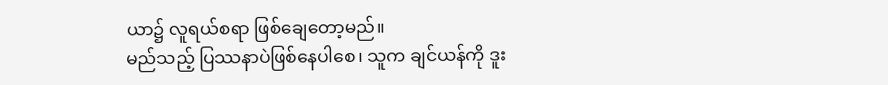ယာ၌ လူရယ်စရာ ဖြစ်ချေတော့မည်။
မည်သည့် ပြဿနာပဲဖြစ်နေပါစေ၊ သူက ချင်ယန်ကို ဒူး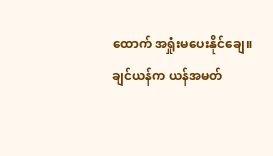ထောက် အရှုံးမပေးနိုင်ချေ။
ချင်ယန်က ယန်အမတ်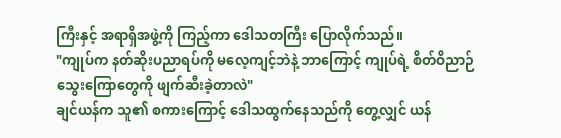ကြီးနှင့် အရာရှိအဖွဲ့ကို ကြည့်ကာ ဒေါသတကြီး ပြောလိုက်သည်။
"ကျုပ်က နတ်ဆိုးပညာရပ်ကို မလေ့ကျင့်ဘဲနဲ့ ဘာကြောင့် ကျုပ်ရဲ့ စိတ်ဝိညာဉ်သွေးကြောတွေကို ဖျက်ဆီးခဲ့တာလဲ"
ချင်ယန်က သူ၏ စကားကြောင့် ဒေါသထွက်နေသည်ကို တွေ့လျှင် ယန်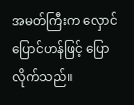အမတ်ကြီးက လှောင်ပြောင်ဟန်ဖြင့် ပြောလိုက်သည်။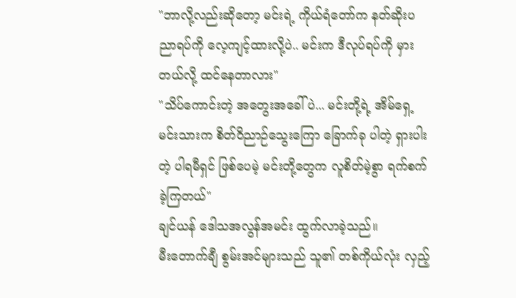"ဘာလို့လည်းဆိုတော့ မင်းရဲ့ ကိုယ်ရံတော်က နတ်ဆိုးပညာရပ်ကို လေ့ကျင့်ထားလို့ပဲ.. မင်းက ဒီလုပ်ရပ်ကို မှားတယ်လို့ ထင်နေတာလား"
"သိပ်ကောင်းတဲ့ အတွေးအခေါ်ပဲ... မင်းတို့ရဲ့ အိမ်ရှေ့မင်းသားက စိတ်ဝိညာဉ်သွေးကြော ခြောက်ခု ပါတဲ့ ရှားပါးတဲ့ ပါရမီရှင် ဖြစ်ပေမဲ့ မင်းတို့တွေက လူစိတ်မဲ့စွာ ရက်စက်ခဲ့ကြတယ်"
ချင်ယန် ဒေါသအလွန်အမင်း ထွက်လာခဲ့သည်။
မီးတောက်ချီ စွမ်းအင်များသည် သူ၏ တစ်ကိုယ်လုံး လှည့်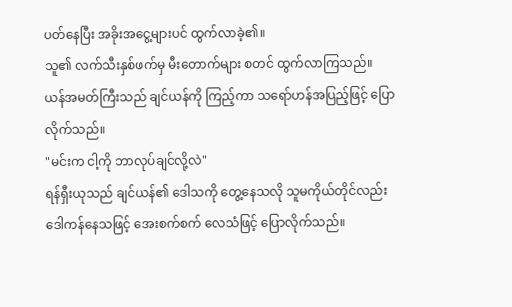ပတ်နေပြီး အခိုးအငွေ့များပင် ထွက်လာခဲ့၏။
သူ၏ လက်သီးနှစ်ဖက်မှ မီးတောက်များ စတင် ထွက်လာကြသည်။
ယန်အမတ်ကြီးသည် ချင်ယန်ကို ကြည့်ကာ သရော်ဟန်အပြည့်ဖြင့် ပြောလိုက်သည်။
"မင်းက ငါ့ကို ဘာလုပ်ချင်လို့လဲ"
ရန်ရှီးယုသည် ချင်ယန်၏ ဒေါသကို တွေ့နေသလို သူမကိုယ်တိုင်လည်း ဒေါကန်နေသဖြင့် အေးစက်စက် လေသံဖြင့် ပြောလိုက်သည်။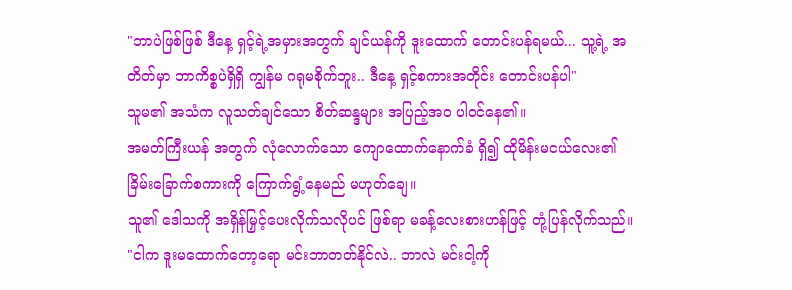"ဘာပဲဖြစ်ဖြစ် ဒီနေ့ ရှင့်ရဲ့အမှားအတွက် ချင်ယန်ကို ဒူးထောက် တောင်းပန်ရမယ်... သူ့ရဲ့ အတိတ်မှာ ဘာကိစ္စပဲရှိရှိ ကျွန်မ ဂရုမစိုက်ဘူး.. ဒီနေ့ ရှင့်စကားအတိုင်း တောင်းပန်ပါ"
သူမ၏ အသံက လူသတ်ချင်သော စိတ်ဆန္ဒများ အပြည့်အဝ ပါဝင်နေ၏။
အမတ်ကြီးယန် အတွက် လုံလောက်သော ကျောထောက်နောက်ခံ ရှိ၍ ထိုမိန်းမငယ်လေး၏ ခြိမ်းခြောက်စကားကို ကြောက်ရွံ့နေမည် မဟုတ်ချေ။
သူ၏ ဒေါသကို အရှိန်မြှင့်ပေးလိုက်သလိုပင် ဖြစ်ရာ မခန့်လေးစားဟန်ဖြင့် တုံ့ပြန်လိုက်သည်။
"ငါက ဒူးမထောက်တော့ရော မင်းဘာတတ်နိုင်လဲ.. ဘာလဲ မင်းငါ့ကို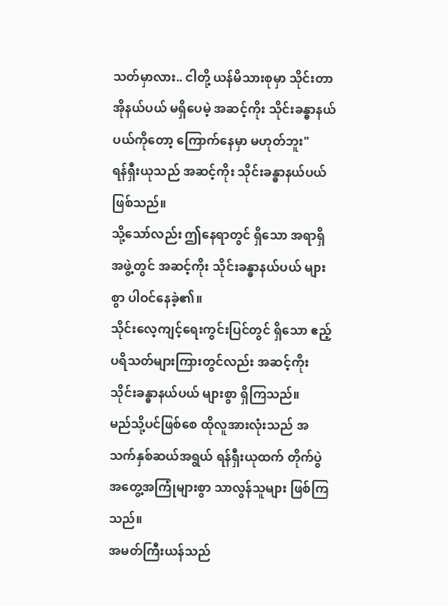သတ်မှာလား.. ငါတို့ ယန်မိသားစုမှာ သိုင်းတာအိုနယ်ပယ် မရှိပေမဲ့ အဆင့်ကိုး သိုင်းခန္ဓာနယ်ပယ်ကိုတော့ ကြောက်နေမှာ မဟုတ်ဘူး"
ရန်ရှီးယုသည် အဆင့်ကိုး သိုင်းခန္ဓာနယ်ပယ် ဖြစ်သည်။
သို့သော်လည်း ဤနေရာတွင် ရှိသော အရာရှိအဖွဲ့တွင် အဆင့်ကိုး သိုင်းခန္ဓာနယ်ပယ် များစွာ ပါဝင်နေခဲ့၏။
သိုင်းလေ့ကျင့်ရေးကွင်းပြင်တွင် ရှိသော ဧည့်ပရိသတ်များကြားတွင်လည်း အဆင့်ကိုး သိုင်းခန္ဓာနယ်ပယ် များစွာ ရှိကြသည်။
မည်သို့ပင်ဖြစ်စေ ထိုလူအားလုံးသည် အသက်နှစ်ဆယ်အရွယ် ရန်ရှီးယုထက် တိုက်ပွဲ အတွေ့အကြုံများစွာ သာလွန်သူများ ဖြစ်ကြသည်။
အမတ်ကြီးယန်သည်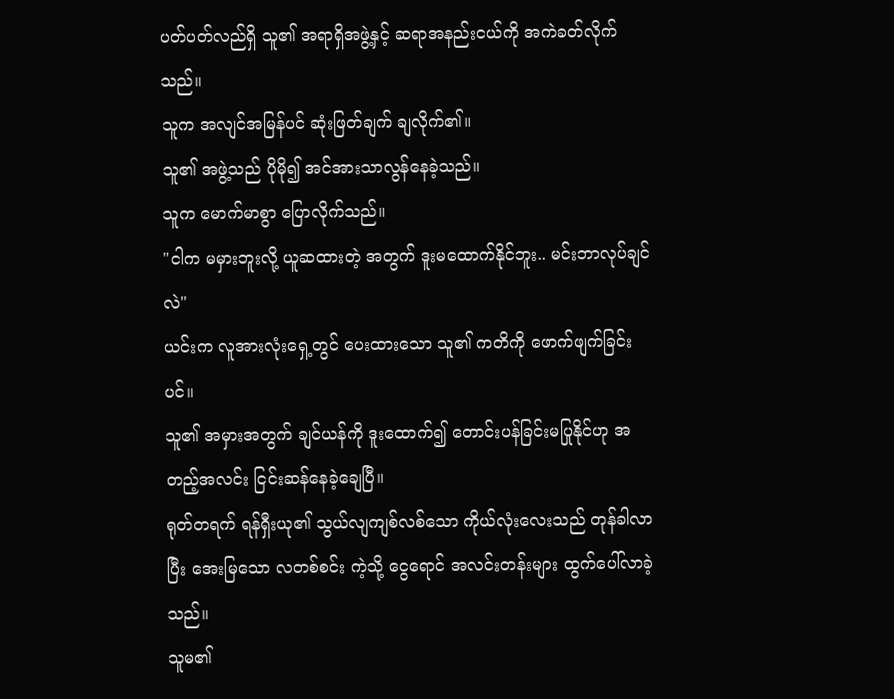ပတ်ပတ်လည်ရှိ သူ၏ အရာရှိအဖွဲ့နှင့် ဆရာအနည်းငယ်ကို အကဲခတ်လိုက်သည်။
သူက အလျင်အမြန်ပင် ဆုံးဖြတ်ချက် ချလိုက်၏။
သူ၏ အဖွဲ့သည် ပိုမို၍ အင်အားသာလွန်နေခဲ့သည်။
သူက မောက်မာစွာ ပြောလိုက်သည်။
"ငါက မမှားဘူးလို့ ယူဆထားတဲ့ အတွက် ဒူးမထောက်နိုင်ဘူး.. မင်းဘာလုပ်ချင်လဲ"
ယင်းက လူအားလုံးရှေ့တွင် ပေးထားသော သူ၏ ကတိကို ဖောက်ဖျက်ခြင်းပင်။
သူ၏ အမှားအတွက် ချင်ယန်ကို ဒူးထောက်၍ တောင်းပန်ခြင်းမပြုနိုင်ဟု အတည့်အလင်း ငြင်းဆန်နေခဲ့ချေပြီ။
ရုတ်တရက် ရန်ရှီးယု၏ သွယ်လျကျစ်လစ်သော ကိုယ်လုံးလေးသည် တုန်ခါလာပြီး အေးမြသော လတစ်စင်း ကဲ့သို့ ငွေရောင် အလင်းတန်းများ ထွက်ပေါ်လာခဲ့သည်။
သူမ၏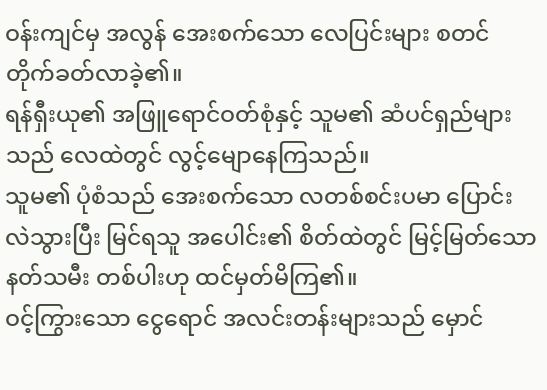ဝန်းကျင်မှ အလွန် အေးစက်သော လေပြင်းများ စတင် တိုက်ခတ်လာခဲ့၏။
ရန်ရှီးယု၏ အဖြူရောင်ဝတ်စုံနှင့် သူမ၏ ဆံပင်ရှည်များသည် လေထဲတွင် လွင့်မျောနေကြသည်။
သူမ၏ ပုံစံသည် အေးစက်သော လတစ်စင်းပမာ ပြောင်းလဲသွားပြီး မြင်ရသူ အပေါင်း၏ စိတ်ထဲတွင် မြင့်မြတ်သော နတ်သမီး တစ်ပါးဟု ထင်မှတ်မိကြ၏။
ဝင့်ကြွားသော ငွေရောင် အလင်းတန်းများသည် မှောင်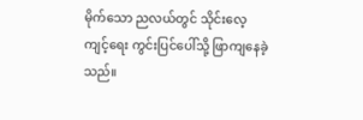မိုက်သော ညလယ်တွင် သိုင်းလေ့ကျင့်ရေး ကွင်းပြင်ပေါ်သို့ ဖြာကျနေခဲ့သည်။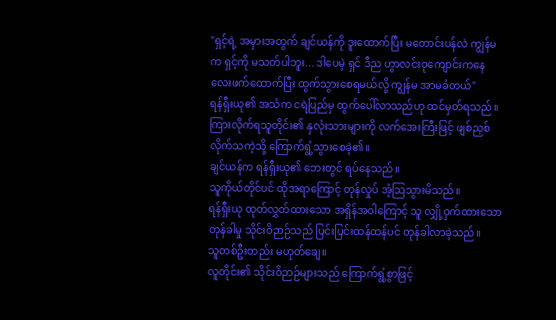"ရှင့်ရဲ့ အမှားအတွက် ချင်ယန်ကို ဒူးထောက်ပြီး မတောင်းပန်လဲ ကျွန်မက ရှင့်ကို မသတ်ပါဘူး... ဒါပေမဲ့ ရှင် ဒီည ဟွာလင်းဝုကျောင်းကနေ လေးဖက်ထောက်ပြီး ထွက်သွားစေရမယ်လို့ ကျွန်မ အာမခံတယ်"
ရန်ရှီးယု၏ အသံက ငရဲပြည်မှ ထွက်ပေါ်လာသည်ဟု ထင်မှတ်ရသည်။
ကြားလိုက်ရသူတိုင်း၏ နှလုံးသားများကို လက်အေးကြီးဖြင့် ဖျစ်ညှစ်လိုက်သကဲ့သို့ ကြောက်ရွံ့သွားစေခဲ့၏။
ချင်ယန်က ရန်ရှီးယု၏ ဘေးတွင် ရပ်နေသည်။
သူကိုယ်တိုင်ပင် ထိုအရာကြောင့် တုန်လှုပ် အံ့ဩသွားမိသည်။
ရန်ရှီးယု ထုတ်လွှတ်ထားသော အရှိန်အဝါကြောင့် သူ လျှို့ဝှက်ထားသော တုန်ခါမှု သိုင်းဝိဉာဉ်သည် ပြင်းပြင်းထန်ထန်ပင် တုန်ခါလာခဲ့သည်။
သူတစ်ဦးတည်း မဟုတ်ချေ။
လူတိုင်း၏ သိုင်းဝိဉာဉ်များသည် ကြောက်ရွံ့စွာဖြင့်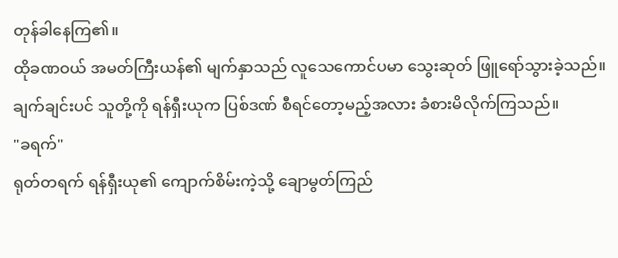တုန်ခါနေကြ၏။
ထိုခဏဝယ် အမတ်ကြီးယန်၏ မျက်နှာသည် လူသေကောင်ပမာ သွေးဆုတ် ဖြူရော်သွားခဲ့သည်။
ချက်ချင်းပင် သူတို့ကို ရန်ရှီးယုက ပြစ်ဒဏ် စီရင်တော့မည့်အလား ခံစားမိလိုက်ကြသည်။
"ခရက်"
ရုတ်တရက် ရန်ရှီးယု၏ ကျောက်စိမ်းကဲ့သို့ ချောမွတ်ကြည်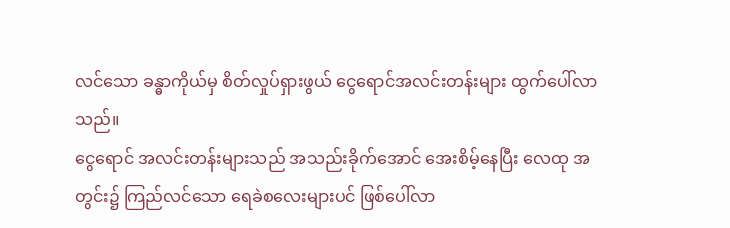လင်သော ခန္ဓာကိုယ်မှ စိတ်လှုပ်ရှားဖွယ် ငွေရောင်အလင်းတန်းများ ထွက်ပေါ်လာသည်။
ငွေရောင် အလင်းတန်းများသည် အသည်းခိုက်အောင် အေးစိမ့်နေပြီး လေထု အတွင်း၌ ကြည်လင်သော ရေခဲစလေးများပင် ဖြစ်ပေါ်လာ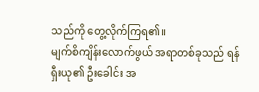သည်ကို တွေ့လိုက်ကြရ၏။
မျက်စိကျိန်းလောက်ဖွယ် အရာတစ်ခုသည် ရန်ရှီးယု၏ ဦးခေါင်း အ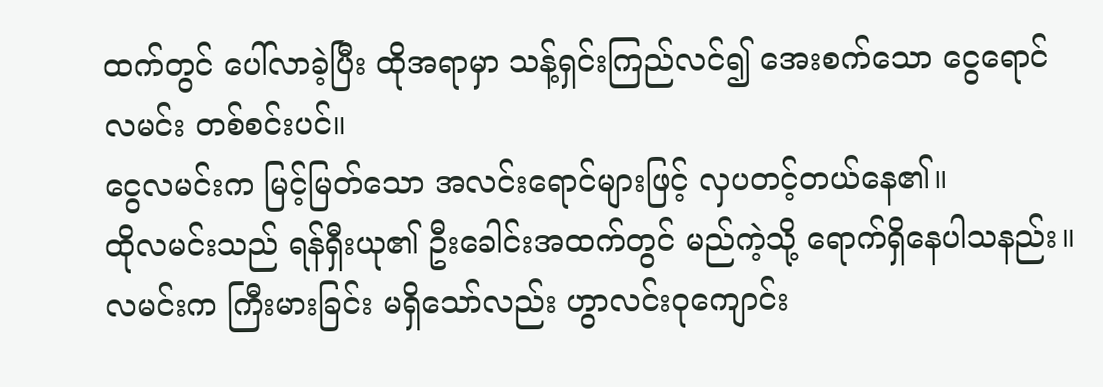ထက်တွင် ပေါ်လာခဲ့ပြီး ထိုအရာမှာ သန့်ရှင်းကြည်လင်၍ အေးစက်သော ငွေရောင်လမင်း တစ်စင်းပင်။
ငွေလမင်းက မြင့်မြတ်သော အလင်းရောင်များဖြင့် လှပတင့်တယ်နေ၏။
ထိုလမင်းသည် ရန်ရှီးယု၏ ဦးခေါင်းအထက်တွင် မည်ကဲ့သို့ ရောက်ရှိနေပါသနည်း။
လမင်းက ကြီးမားခြင်း မရှိသော်လည်း ဟွာလင်းဝုကျောင်း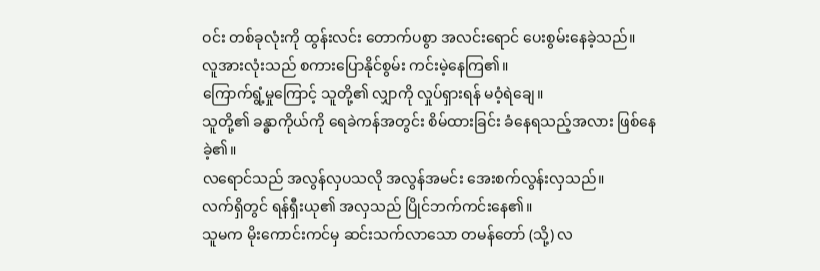ဝင်း တစ်ခုလုံးကို ထွန်းလင်း တောက်ပစွာ အလင်းရောင် ပေးစွမ်းနေခဲ့သည်။
လူအားလုံးသည် စကားပြောနိုင်စွမ်း ကင်းမဲ့နေကြ၏။
ကြောက်ရွံ့မှုကြောင့် သူတို့၏ လျှာကို လှုပ်ရှားရန် မဝံ့ရဲချေ။
သူတို့၏ ခန္ဓာကိုယ်ကို ရေခဲကန်အတွင်း စိမ်ထားခြင်း ခံနေရသည့်အလား ဖြစ်နေခဲ့၏။
လရောင်သည် အလွန်လှပသလို အလွန်အမင်း အေးစက်လွန်းလှသည်။
လက်ရှိတွင် ရန်ရှီးယု၏ အလှသည် ပြိုင်ဘက်ကင်းနေ၏။
သူမက မိုးကောင်းကင်မှ ဆင်းသက်လာသော တမန်တော် (သို့) လ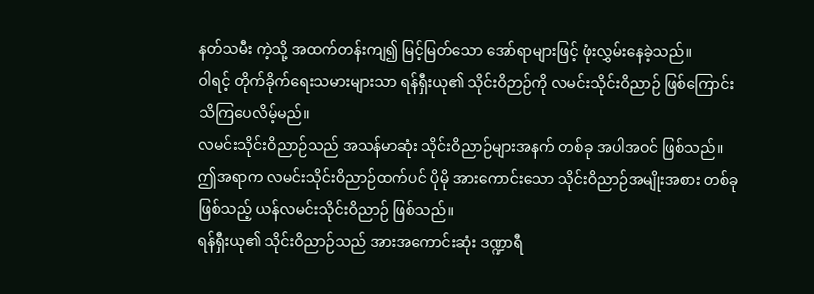နတ်သမီး ကဲ့သို့ အထက်တန်းကျ၍ မြင့်မြတ်သော အော်ရာများဖြင့် ဖုံးလွှမ်းနေခဲ့သည်။
ဝါရင့် တိုက်ခိုက်ရေးသမားများသာ ရန်ရှီးယု၏ သိုင်းဝိဉာဉ်ကို လမင်းသိုင်းဝိညာဉ် ဖြစ်ကြောင်း သိကြပေလိမ့်မည်။
လမင်းသိုင်းဝိညာဉ်သည် အသန်မာဆုံး သိုင်းဝိညာဉ်များအနက် တစ်ခု အပါအဝင် ဖြစ်သည်။
ဤအရာက လမင်းသိုင်းဝိညာဉ်ထက်ပင် ပိုမို အားကောင်းသော သိုင်းဝိညာဉ်အမျိုးအစား တစ်ခုဖြစ်သည့် ယန်လမင်းသိုင်းဝိညာဉ် ဖြစ်သည်။
ရန်ရှီးယု၏ သိုင်းဝိညာဉ်သည် အားအကောင်းဆုံး ဒဏ္ဍာရီ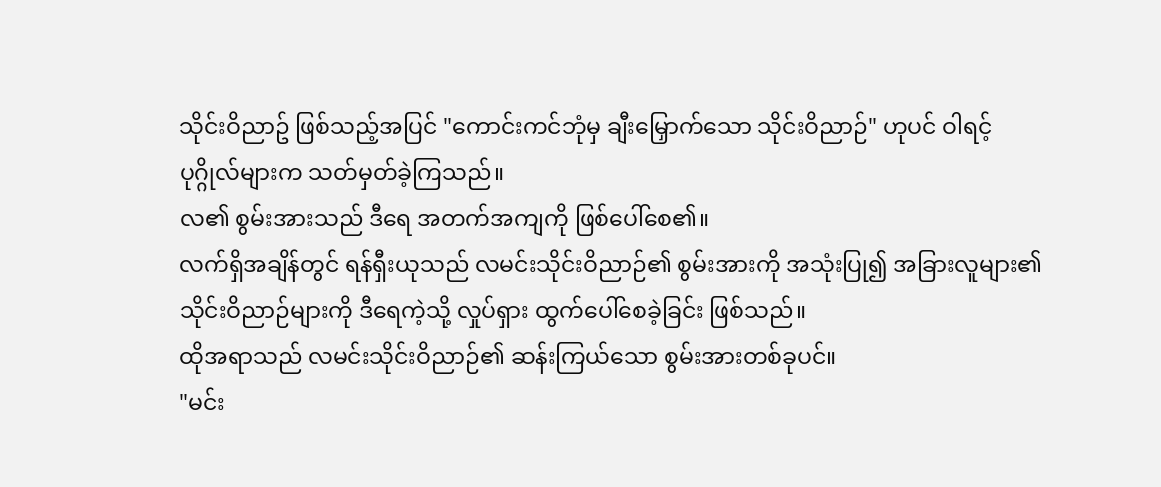သိုင်းဝိညာဥ် ဖြစ်သည့်အပြင် "ကောင်းကင်ဘုံမှ ချီးမြှောက်သော သိုင်းဝိညာဉ်" ဟုပင် ဝါရင့်ပုဂ္ဂိုလ်များက သတ်မှတ်ခဲ့ကြသည်။
လ၏ စွမ်းအားသည် ဒီရေ အတက်အကျကို ဖြစ်ပေါ်စေ၏။
လက်ရှိအချိန်တွင် ရန်ရှီးယုသည် လမင်းသိုင်းဝိညာဉ်၏ စွမ်းအားကို အသုံးပြု၍ အခြားလူများ၏ သိုင်းဝိညာဉ်များကို ဒီရေကဲ့သို့ လှုပ်ရှား ထွက်ပေါ်စေခဲ့ခြင်း ဖြစ်သည်။
ထိုအရာသည် လမင်းသိုင်းဝိညာဉ်၏ ဆန်းကြယ်သော စွမ်းအားတစ်ခုပင်။
"မင်း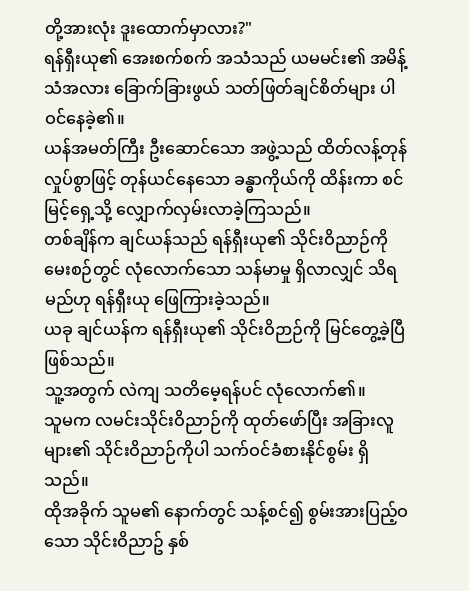တို့အားလုံး ဒူးထောက်မှာလား?"
ရန်ရှီးယု၏ အေးစက်စက် အသံသည် ယမမင်း၏ အမိန့်သံအလား ခြောက်ခြားဖွယ် သတ်ဖြတ်ချင်စိတ်များ ပါဝင်နေခဲ့၏။
ယန်အမတ်ကြီး ဦးဆောင်သော အဖွဲ့သည် ထိတ်လန့်တုန်လှုပ်စွာဖြင့် တုန်ယင်နေသော ခန္ဓာကိုယ်ကို ထိန်းကာ စင်မြင့်ရှေ့သို့ လျှောက်လှမ်းလာခဲ့ကြသည်။
တစ်ချိန်က ချင်ယန်သည် ရန်ရှီးယု၏ သိုင်းဝိညာဉ်ကို မေးစဉ်တွင် လုံလောက်သော သန်မာမှု ရှိလာလျှင် သိရမည်ဟု ရန်ရှီးယု ဖြေကြားခဲ့သည်။
ယခု ချင်ယန်က ရန်ရှီးယု၏ သိုင်းဝိဉာဉ်ကို မြင်တွေ့ခဲ့ပြီဖြစ်သည်။
သူ့အတွက် လဲကျ သတိမေ့ရန်ပင် လုံလောက်၏။
သူမက လမင်းသိုင်းဝိညာဉ်ကို ထုတ်ဖော်ပြီး အခြားလူများ၏ သိုင်းဝိညာဉ်ကိုပါ သက်ဝင်ခံစားနိုင်စွမ်း ရှိသည်။
ထိုအခိုက် သူမ၏ နောက်တွင် သန့်စင်၍ စွမ်းအားပြည့်ဝသော သိုင်းဝိညာဥ် နှစ်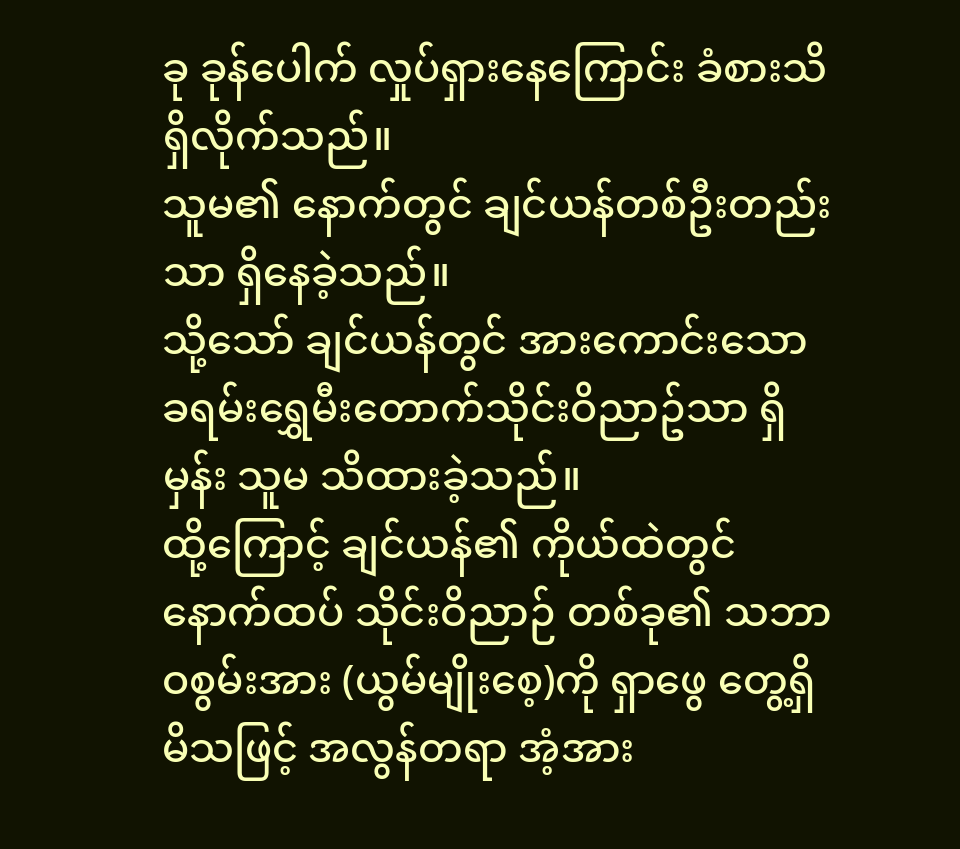ခု ခုန်ပေါက် လှုပ်ရှားနေကြောင်း ခံစားသိရှိလိုက်သည်။
သူမ၏ နောက်တွင် ချင်ယန်တစ်ဦးတည်းသာ ရှိနေခဲ့သည်။
သို့သော် ချင်ယန်တွင် အားကောင်းသော ခရမ်းရွှေမီးတောက်သိုင်းဝိညာဥ်သာ ရှိမှန်း သူမ သိထားခဲ့သည်။
ထို့ကြောင့် ချင်ယန်၏ ကိုယ်ထဲတွင် နောက်ထပ် သိုင်းဝိညာဉ် တစ်ခု၏ သဘာဝစွမ်းအား (ယွမ်မျိုးစေ့)ကို ရှာဖွေ တွေ့ရှိမိသဖြင့် အလွန်တရာ အံ့အား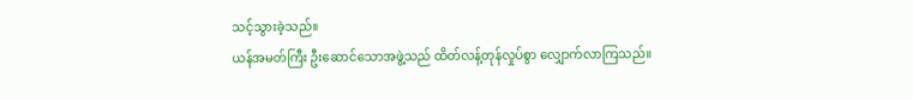သင့်သွားခဲ့သည်။
ယန်အမတ်ကြီး ဦးဆောင်သောအဖွဲ့သည် ထိတ်လန့်တုန်လှုပ်စွာ လျှောက်လာကြသည်။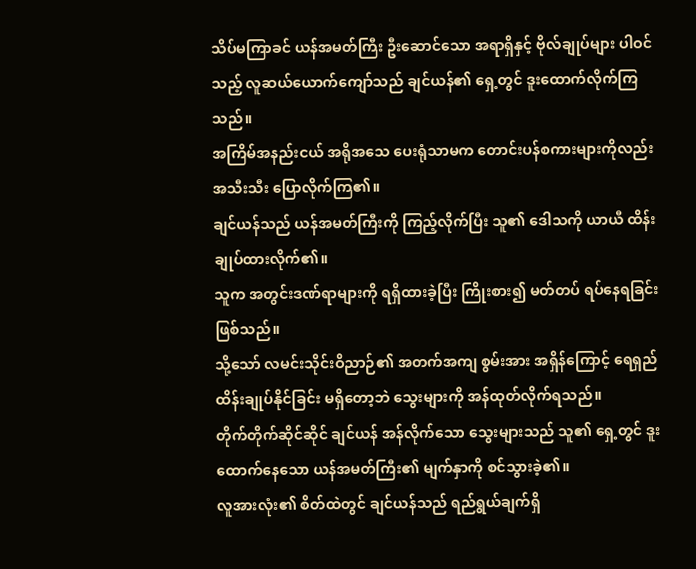သိပ်မကြာခင် ယန်အမတ်ကြီး ဦးဆောင်သော အရာရှိနှင့် ဗိုလ်ချုပ်များ ပါဝင်သည့် လူဆယ်ယောက်ကျော်သည် ချင်ယန်၏ ရှေ့တွင် ဒူးထောက်လိုက်ကြသည်။
အကြိမ်အနည်းငယ် အရိုအသေ ပေးရုံသာမက တောင်းပန်စကားများကိုလည်း အသီးသီး ပြောလိုက်ကြ၏။
ချင်ယန်သည် ယန်အမတ်ကြီးကို ကြည့်လိုက်ပြီး သူ၏ ဒေါသကို ယာယီ ထိန်းချုပ်ထားလိုက်၏။
သူက အတွင်းဒဏ်ရာများကို ရရှိထားခဲ့ပြီး ကြိုးစား၍ မတ်တပ် ရပ်နေရခြင်း ဖြစ်သည်။
သို့သော် လမင်းသိုင်းဝိညာဉ်၏ အတက်အကျ စွမ်းအား အရှိန်ကြောင့် ရေရှည် ထိန်းချုပ်နိုင်ခြင်း မရှိတော့ဘဲ သွေးများကို အန်ထုတ်လိုက်ရသည်။
တိုက်တိုက်ဆိုင်ဆိုင် ချင်ယန် အန်လိုက်သော သွေးများသည် သူ၏ ရှေ့တွင် ဒူးထောက်နေသော ယန်အမတ်ကြီး၏ မျက်နှာကို စင်သွားခဲ့၏။
လူအားလုံး၏ စိတ်ထဲတွင် ချင်ယန်သည် ရည်ရွယ်ချက်ရှိ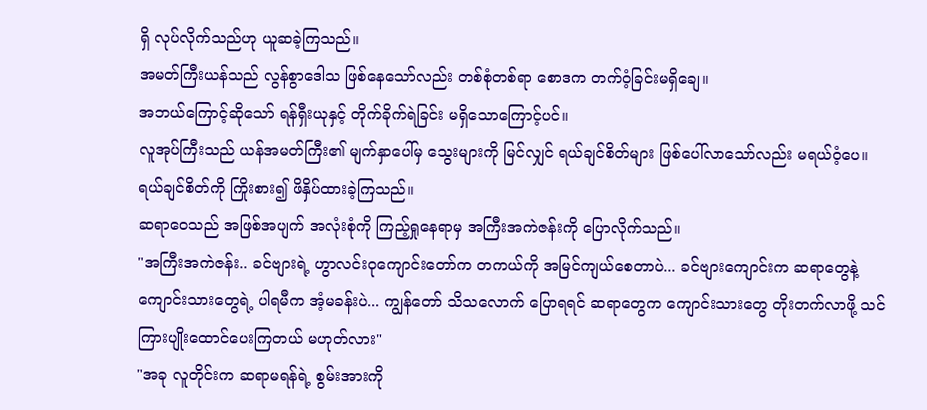ရှိ လုပ်လိုက်သည်ဟု ယူဆခဲ့ကြသည်။
အမတ်ကြီးယန်သည် လွန်စွာဒေါသ ဖြစ်နေသော်လည်း တစ်စုံတစ်ရာ စောဒက တက်ဝံ့ခြင်းမရှိချေ။
အဘယ်ကြောင့်ဆိုသော် ရန်ရှီးယုနှင့် တိုက်ခိုက်ရဲခြင်း မရှိသောကြောင့်ပင်။
လူအုပ်ကြီးသည် ယန်အမတ်ကြီး၏ မျက်နှာပေါ်မှ သွေးများကို မြင်လျှင် ရယ်ချင်စိတ်များ ဖြစ်ပေါ်လာသော်လည်း မရယ်ဝံ့ပေ။
ရယ်ချင်စိတ်ကို ကြိုးစား၍ ဖိနှိပ်ထားခဲ့ကြသည်။
ဆရာဝေသည် အဖြစ်အပျက် အလုံးစုံကို ကြည့်ရှုနေရာမှ အကြီးအကဲဇန်းကို ပြောလိုက်သည်။
"အကြီးအကဲဇန်း.. ခင်ဗျားရဲ့ ဟွာလင်းဝုကျောင်းတော်က တကယ်ကို အမြင်ကျယ်စေတာပဲ... ခင်ဗျားကျောင်းက ဆရာတွေနဲ့ ကျောင်းသားတွေရဲ့ ပါရမီက အံ့မခန်းပဲ... ကျွန်တော် သိသလောက် ပြောရရင် ဆရာတွေက ကျောင်းသားတွေ တိုးတက်လာဖို့ သင်ကြားပျိုးထောင်ပေးကြတယ် မဟုတ်လား"
"အခု လူတိုင်းက ဆရာမရန်ရဲ့ စွမ်းအားကို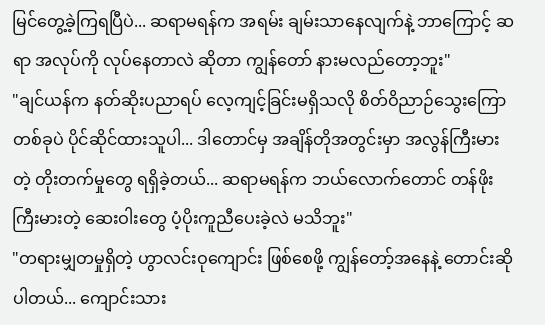မြင်တွေ့ခဲ့ကြရပြီပဲ... ဆရာမရန်က အရမ်း ချမ်းသာနေလျက်နဲ့ ဘာကြောင့် ဆရာ အလုပ်ကို လုပ်နေတာလဲ ဆိုတာ ကျွန်တော် နားမလည်တော့ဘူး"
"ချင်ယန်က နတ်ဆိုးပညာရပ် လေ့ကျင့်ခြင်းမရှိသလို စိတ်ဝိညာဉ်သွေးကြော တစ်ခုပဲ ပိုင်ဆိုင်ထားသူပါ... ဒါတောင်မှ အချိန်တိုအတွင်းမှာ အလွန်ကြီးမားတဲ့ တိုးတက်မှုတွေ ရရှိခဲ့တယ်... ဆရာမရန်က ဘယ်လောက်တောင် တန်ဖိုးကြီးမားတဲ့ ဆေးဝါးတွေ ပံ့ပိုးကူညီပေးခဲ့လဲ မသိဘူး"
"တရားမျှတမှုရှိတဲ့ ဟွာလင်းဝုကျောင်း ဖြစ်စေဖို့ ကျွန်တော့်အနေနဲ့ တောင်းဆိုပါတယ်... ကျောင်းသား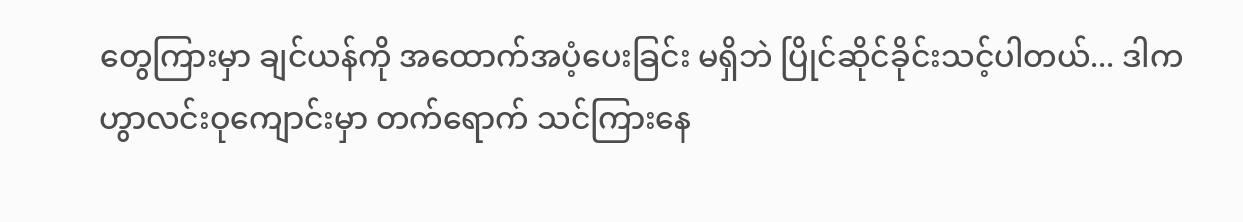တွေကြားမှာ ချင်ယန်ကို အထောက်အပံ့ပေးခြင်း မရှိဘဲ ပြိုင်ဆိုင်ခိုင်းသင့်ပါတယ်... ဒါက ဟွာလင်းဝုကျောင်းမှာ တက်ရောက် သင်ကြားနေ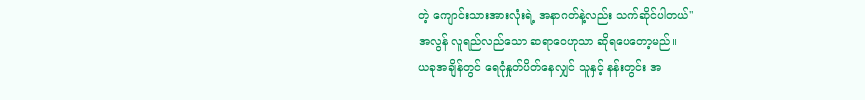တဲ့ ကျောင်းသားအားလုံးရဲ့ အနာဂတ်နဲ့လည်း သက်ဆိုင်ပါတယ်"
အလွန် လူရည်လည်သော ဆရာဝေဟုသာ ဆိုရပေတော့မည်။
ယခုအချိန်တွင် ရေငုံနှုတ်ပိတ်နေလျှင် သူနှင့် နန်းတွင်း အ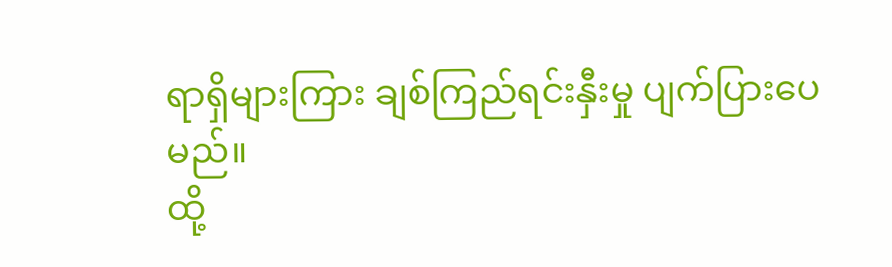ရာရှိများကြား ချစ်ကြည်ရင်းနှီးမှု ပျက်ပြားပေမည်။
ထို့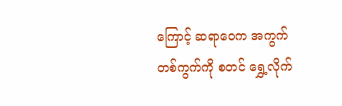ကြောင့် ဆရာဝေက အကွက်တစ်ကွက်ကို စတင် ရွှေ့လိုက်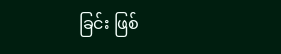ခြင်း ဖြစ်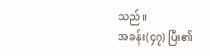သည်။
အခန်း(၄၇) ပြီး၏